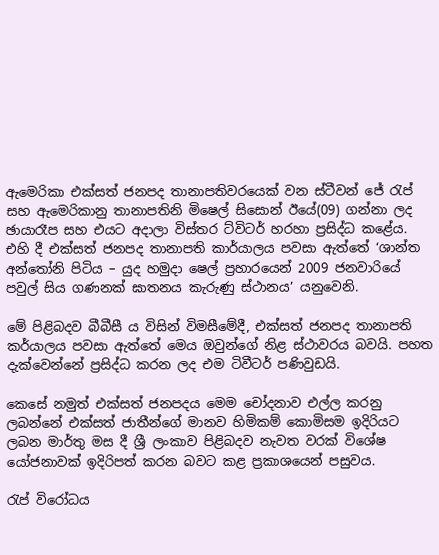ඇමෙරිකා එක්සත් ජනපද තානාපතිවරයෙක් වන ස්ටීවන් ජේ රැප් සහ ඇමෙරිකානු තානාපතිනි මිෂෙල් සිසොන් ඊයේ(09) ගන්නා ලද ඡායාරෑප සහ එයට අදාලා විස්තර ට්විටර් හරහා ප්‍රසිද්ධ කළේය. එහි දී එක්සත් ජනපද තානාපති කාර්යාලය පවසා ඇත්තේ ‘ශාන්ත අන්තෝනි පිටිය – යුද හමුදා ෂෙල් ප්‍රහාරයෙන් 2009 ජනවාරියේ පවුල් සිය ගණනක් ඝාතනය කැරුණු ස්ථානය’ යනුවෙනි.

මේ පිළිබදව බීබීසී ය විසින් විමසීමේදී, එක්සත් ජනපද තානාපති කර්යාලය පවසා ඇත්තේ මෙය ඔවුන්ගේ නිළ ස්ථාවරය බවයි. පහත දැක්වෙන්නේ ප්‍රසිද්ධ කරන ලද එම ටිවීටර් පණිවුඩයි.

කෙසේ නමුත් එක්සත් ජනපදය මෙම චෝදනාව එල්ල කරනු ලබන්නේ එක්සත් ජාතීන්ගේ මානව හිමිකම් කොමිසම ඉදිරියට ලබන මාර්තු මස දී ශ්‍රී ලංකාව පිළිබදව නැවත වරක් විශේෂ යෝජනාවක් ඉදිරිපත් කරන බවට කළ ප්‍රකාශයෙන් පසුවය.

රැප් විරෝධය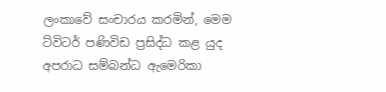ලංකාවේ සංචාරය කරමින්, මෙම ට්විටර් පණිවිඩ ප්‍රසිද්ධ කළ යුද අපරාධ සම්බන්ධ ඇමෙරිකා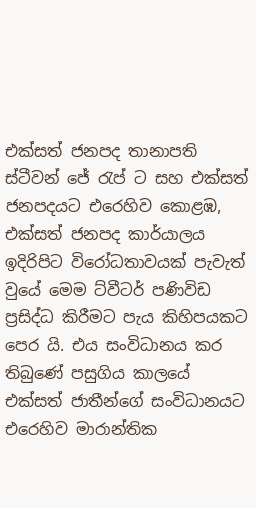එක්සත් ජනපද තානාපති ස්ටීවන් ජේ රැප් ට සහ එක්සත් ජනපදයට එරෙහිව කොළඹ, එක්සත් ජනපද කාර්යාලය ඉදිරිපිට විරෝධතාවයක් පැවැත් වුයේ මෙම ට්වීටර් පණිවිඩ ප්‍රසිද්ධ කිරීමට පැය කිහිපයකට පෙර යි. එය සංවිධානය කර තිබුණේ පසුගිය කාලයේ එක්සත් ජාතීන්ගේ සංවිධානයට එරෙහිව මාරාන්තික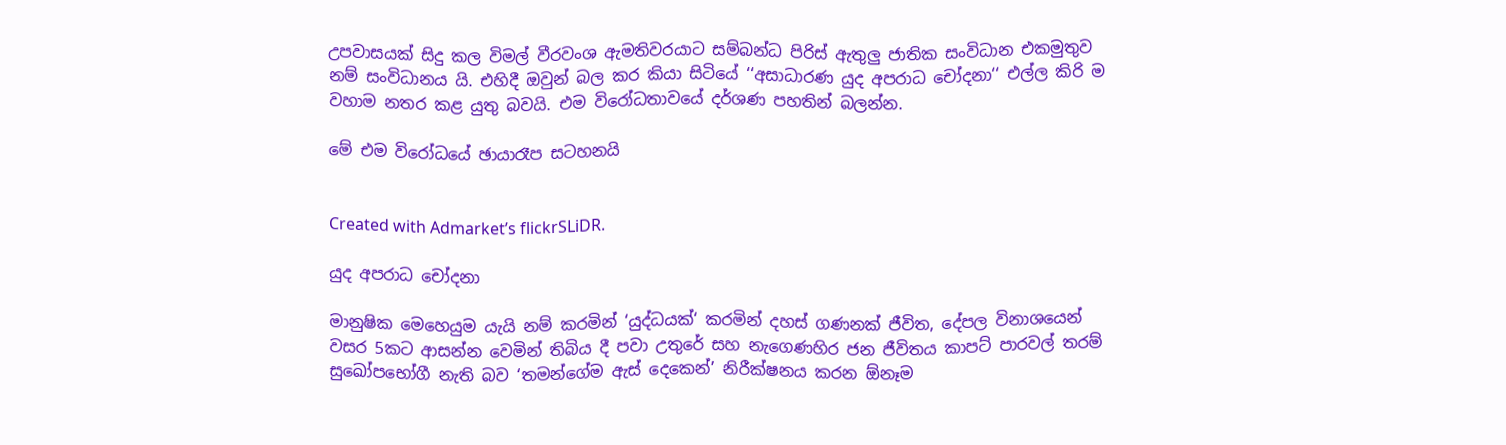උපවාසයක් සිදු කල විමල් වීරවංශ ඇමතිවරයාට සම්බන්ධ පිරිස් ඇතුලු ජාතික සංවිධාන එකමුතුව නම් සංවිධානය යි. එහිදී ඔවුන් බල කර කියා සිටියේ ‘‘අසාධාරණ යුද අපරාධ චෝදනා‘‘ එල්ල කිරි ම වහාම නතර කළ යුතු බවයි. එම විරෝධතාවයේ දර්ශණ පහතින් බලන්න.

මේ එම විරෝධයේ ඡායාරෑප සටහනයි


Created with Admarket’s flickrSLiDR.

යුද අපරාධ චෝදනා

මානුෂික මෙහෙයුම යැයි නම් කරමින් ‘යුද්ධයක්‘ කරමින් දහස් ගණනක් ජීවිත, දේපල විනාශයෙන් වසර 5කට ආසන්න වෙමින් තිබිය දී පවා උතුරේ සහ නැගෙණහිර ජන ජීවිතය කාපට් පාරවල් තරම් සුඛෝපභෝගී නැති බව ‘තමන්ගේම ඇස් දෙකෙන්’ නිරීක්ෂනය කරන ඕනෑම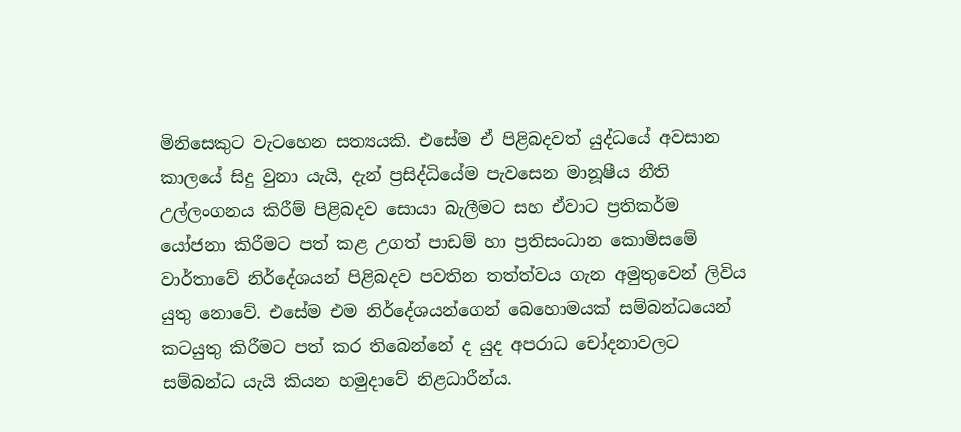මිනිසෙකුට වැටහෙන සත්‍යයකි. එසේම ඒ පිළිබදවත් යුද්ධයේ අවසාන කාලයේ සිදු වුනා යැයි, දැන් ප්‍රසිද්ධියේම පැවසෙන මානූෂීය නීති උල්ලංගනය කිරීම් පිළිබදව සොයා බැලීමට සහ ඒවාට ප්‍රතිකර්ම යෝජනා කිරීමට පත් කළ උගත් පාඩම් හා ප්‍රතිසංධාන කොමිසමේ වාර්තාවේ නිර්දේශයන් පිළිබදව පවතින තත්ත්වය ගැන අමුතුවෙන් ලිවිය යුතු නොවේ. එසේම එම නිර්දේශයන්ගෙන් බෙහොමයක් සම්බන්ධයෙන් කටයුතු කිරීමට පත් කර තිබෙන්නේ ද යුද අපරාධ චෝදනාවලට සම්බන්ධ යැයි කියන හමුදාවේ නිළධාරීන්ය.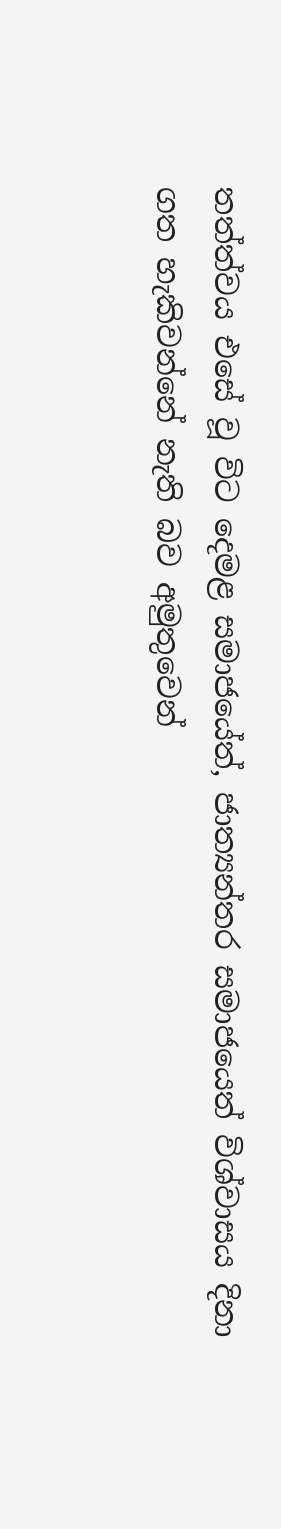තත්ත්වය එසේ වූ විට දෙමළ සමාජයේත්, ජාත්‍යන්තර සමාජයෙත් විශ්වාසය දිනා ගත හැකිවන්නේ නැති බව අමුතුවෙන්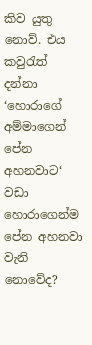කිව යුතු නොව්. එය කවුරැත් දන්නා ‘හොරාගේ අම්මාගෙන් පේන අහනවාට‘ වඩා හොරාගෙන්ම පේන අහනවා වැනි නොවේද?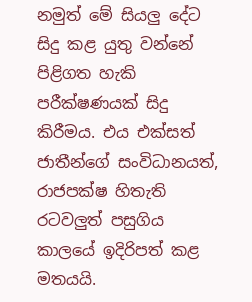නමුත් මේ සියලු දේට සිදු කළ යුතු වන්නේ පිළිගත හැකි පරීක්ෂණයක් සිදු කිරීමය. එය එක්සත් ජාතීන්ගේ සංවිධානයත්, රාජපක්ෂ හිතැති රටවලුත් පසුගිය කාලයේ ඉදිරිපත් කළ මතයයි.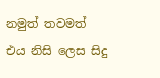නමුත් තවමත් එය නිසි ලෙස සිදු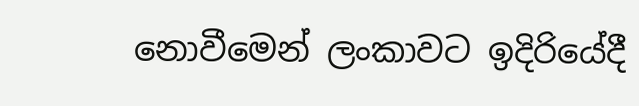නොවීමෙන් ලංකාවට ඉදිරියේදී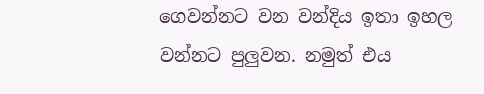ගෙවන්නට වන වන්දිය ඉතා ඉහල වන්නට පුලුවන. නමුත් එය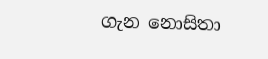ගැන නොසිතා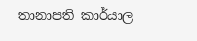තානාපති කාර්යාල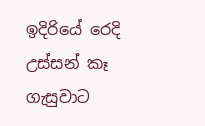ඉදිරියේ රෙදි උස්සන් කෑ ගැසුවාට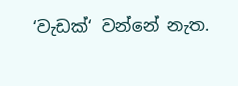‘වැඩක්‘ වන්නේ නැත.